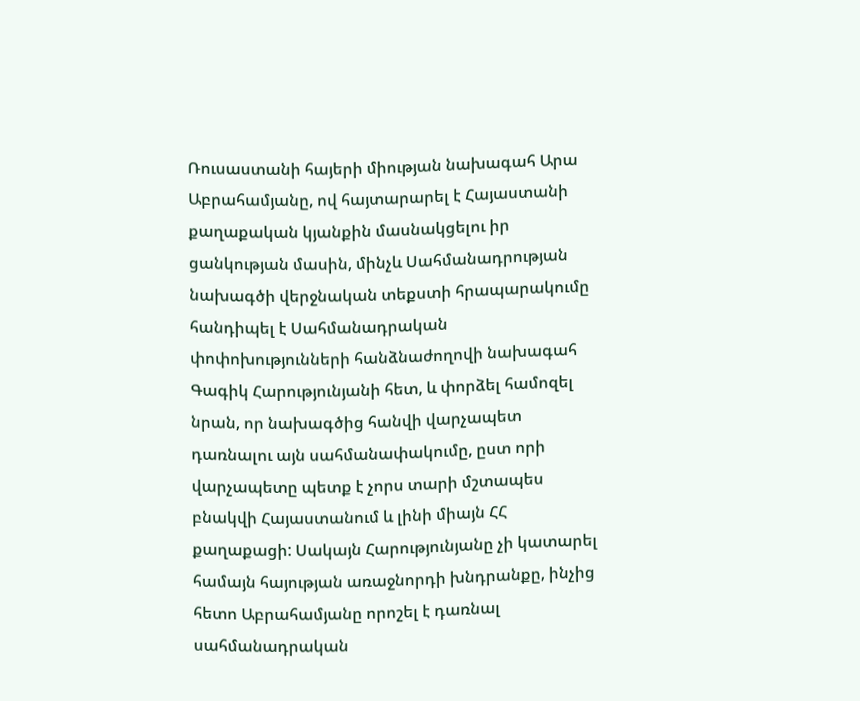Ռուսաստանի հայերի միության նախագահ Արա Աբրահամյանը, ով հայտարարել է Հայաստանի քաղաքական կյանքին մասնակցելու իր ցանկության մասին, մինչև Սահմանադրության նախագծի վերջնական տեքստի հրապարակումը հանդիպել է Սահմանադրական փոփոխությունների հանձնաժողովի նախագահ Գագիկ Հարությունյանի հետ, և փորձել համոզել նրան, որ նախագծից հանվի վարչապետ դառնալու այն սահմանափակումը, ըստ որի վարչապետը պետք է չորս տարի մշտապես բնակվի Հայաստանում և լինի միայն ՀՀ քաղաքացի: Սակայն Հարությունյանը չի կատարել համայն հայության առաջնորդի խնդրանքը, ինչից հետո Աբրահամյանը որոշել է դառնալ սահմանադրական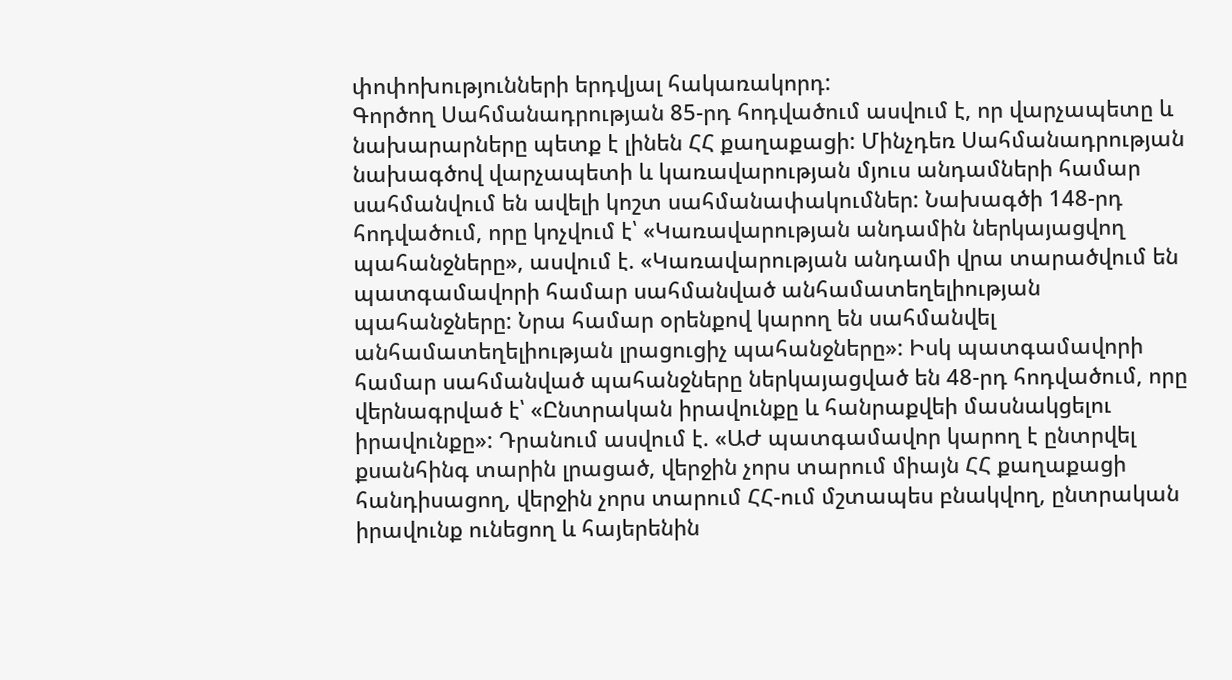փոփոխությունների երդվյալ հակառակորդ:
Գործող Սահմանադրության 85-րդ հոդվածում ասվում է, որ վարչապետը և նախարարները պետք է լինեն ՀՀ քաղաքացի: Մինչդեռ Սահմանադրության նախագծով վարչապետի և կառավարության մյուս անդամների համար սահմանվում են ավելի կոշտ սահմանափակումներ: Նախագծի 148-րդ հոդվածում, որը կոչվում է՝ «Կառավարության անդամին ներկայացվող պահանջները», ասվում է. «Կառավարության անդամի վրա տարածվում են պատգամավորի համար սահմանված անհամատեղելիության պահանջները: Նրա համար օրենքով կարող են սահմանվել անհամատեղելիության լրացուցիչ պահանջները»: Իսկ պատգամավորի համար սահմանված պահանջները ներկայացված են 48-րդ հոդվածում, որը վերնագրված է՝ «Ընտրական իրավունքը և հանրաքվեի մասնակցելու իրավունքը»: Դրանում ասվում է. «ԱԺ պատգամավոր կարող է ընտրվել քսանհինգ տարին լրացած, վերջին չորս տարում միայն ՀՀ քաղաքացի հանդիսացող, վերջին չորս տարում ՀՀ-ում մշտապես բնակվող, ընտրական իրավունք ունեցող և հայերենին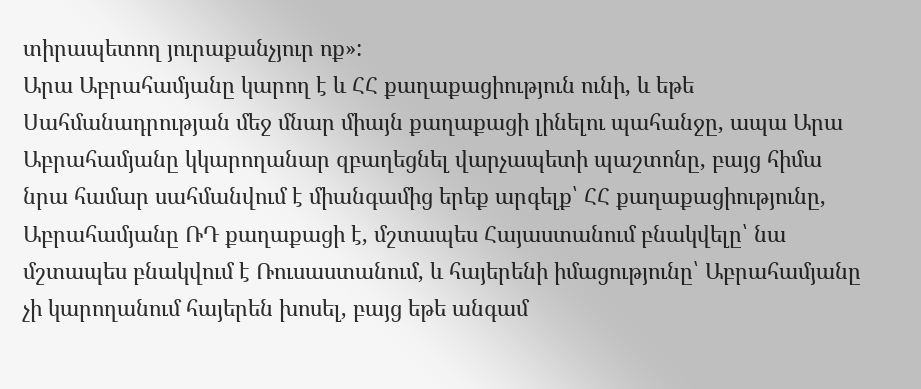տիրապետող յուրաքանչյուր ոք»:
Արա Աբրահամյանը կարող է և ՀՀ քաղաքացիություն ունի, և եթե Սահմանադրության մեջ մնար միայն քաղաքացի լինելու պահանջը, ապա Արա Աբրահամյանը կկարողանար զբաղեցնել վարչապետի պաշտոնը, բայց հիմա նրա համար սահմանվում է միանգամից երեք արգելք՝ ՀՀ քաղաքացիությունը, Աբրահամյանը ՌԴ քաղաքացի է, մշտապես Հայաստանում բնակվելը՝ նա մշտապես բնակվում է Ռուսաստանում, և հայերենի իմացությունը՝ Աբրահամյանը չի կարողանում հայերեն խոսել, բայց եթե անգամ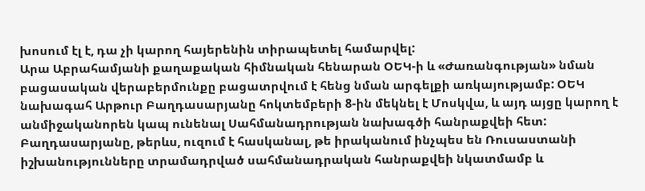խոսում էլ է, դա չի կարող հայերենին տիրապետել համարվել:
Արա Աբրահամյանի քաղաքական հիմնական հենարան ՕԵԿ-ի և «Ժառանգության» նման բացասական վերաբերմունքը բացատրվում է հենց նման արգելքի առկայությամբ: ՕԵԿ նախագահ Արթուր Բաղդասարյանը հոկտեմբերի 8-ին մեկնել է Մոսկվա, և այդ այցը կարող է անմիջականորեն կապ ունենալ Սահմանադրության նախագծի հանրաքվեի հետ: Բաղդասարյանը, թերևս, ուզում է հասկանալ, թե իրականում ինչպես են Ռուսաստանի իշխանությունները տրամադրված սահմանադրական հանրաքվեի նկատմամբ և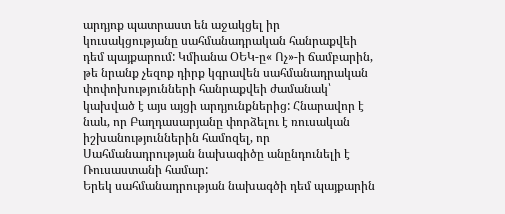արդյոք պատրաստ են աջակցել իր կուսակցությանը սահմանադրական հանրաքվեի դեմ պայքարում: Կմիանա ՕԵԿ-ը« Ոչ»-ի ճամբարին, թե նրանք չեզոք դիրք կգրավեն սահմանադրական փոփոխությունների հանրաքվեի ժամանակ՝ կախված է այս այցի արդյունքներից: Հնարավոր է նաև, որ Բաղդասարյանը փորձելու է ռուսական իշխանություններին համոզել, որ Սահմանադրության նախագիծը անընդունելի է Ռուսաստանի համար:
Երեկ սահմանադրության նախագծի դեմ պայքարին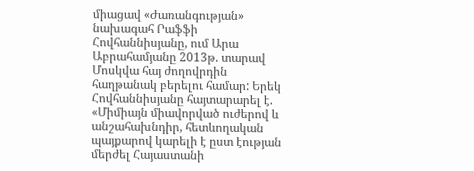միացավ «Ժառանգության» նախագահ Րաֆֆի Հովհաննիսյանը, ում Արա Աբրահամյանը 2013թ. տարավ Մոսկվա հայ ժողովրդին հաղթանակ բերելու համար: Երեկ Հովհաննիսյանը հայտարարել է. «Միմիայն միավորված ուժերով և անշահախնդիր, հետևողական պայքարով կարելի է ըստ էության մերժել Հայաստանի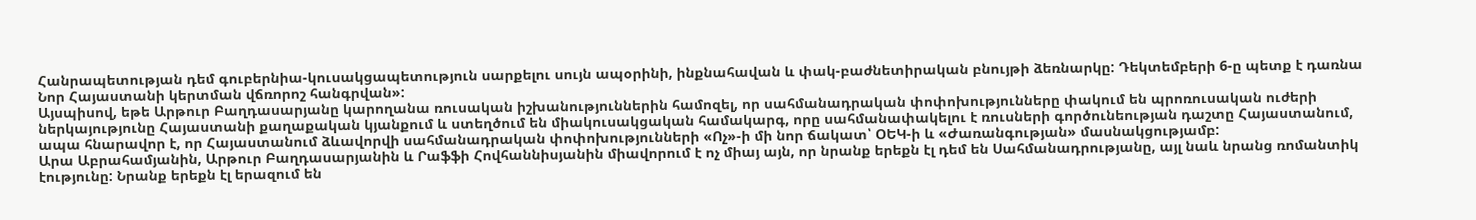Հանրապետության դեմ գուբերնիա-կուսակցապետություն սարքելու սույն ապօրինի, ինքնահավան և փակ-բաժնետիրական բնույթի ձեռնարկը: Դեկտեմբերի 6-ը պետք է դառնա Նոր Հայաստանի կերտման վճռորոշ հանգրվան»:
Այսպիսով, եթե Արթուր Բաղդասարյանը կարողանա ռուսական իշխանություններին համոզել, որ սահմանադրական փոփոխությունները փակում են պրոռուսական ուժերի ներկայությունը Հայաստանի քաղաքական կյանքում և ստեղծում են միակուսակցական համակարգ, որը սահմանափակելու է ռուսների գործունեության դաշտը Հայաստանում, ապա հնարավոր է, որ Հայաստանում ձևավորվի սահմանադրական փոփոխությունների «Ոչ»-ի մի նոր ճակատ՝ ՕԵԿ-ի և «Ժառանգության» մասնակցությամբ:
Արա Աբրահամյանին, Արթուր Բաղդասարյանին և Րաֆֆի Հովհաննիսյանին միավորում է ոչ միայ այն, որ նրանք երեքն էլ դեմ են Սահմանադրությանը, այլ նաև նրանց ռոմանտիկ էությունը: Նրանք երեքն էլ երազում են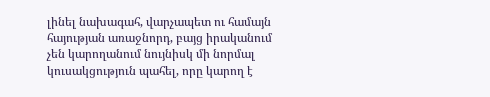լինել նախագահ, վարչապետ ու համայն հայության առաջնորդ, բայց իրականում չեն կարողանում նույնիսկ մի նորմալ կուսակցություն պահել, որը կարող է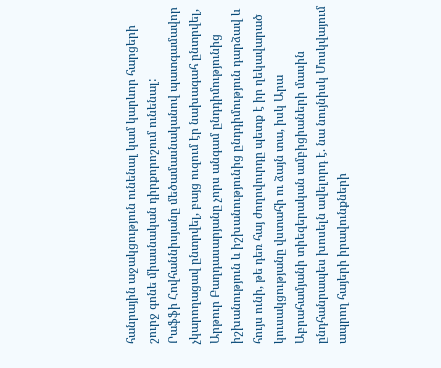հանրային աջակցություն ունենալ կամ կարևոր հարցերի շուրջ գոնե միասնական դիրքորոշում ունենալ:
Րաֆֆի Հովհաննիսյանը մեծամասնականով պատգամավոր չկարողացավ ընտրվել, բայց ուզում էր նախագահ ընտրվել, Արթուր Բաղդասարյանը չորս անգամ ընդդիմությունից իշխանություն և իշխանությունից ընդդիմություն դարձավ և հույս ունի, թե դեռ հայ ժողովուրդը պետք է իր ղեկավարած կուսակցությանը վստահի ու ձայն տա, իսկ Արա Աբրահամյանի տիեզերական ամբիցիաների մասին ընդհանրապես խոսելն ավելորդ է. նա նույնիսկ Մոսկվայում ապրող հայերի իրավունքների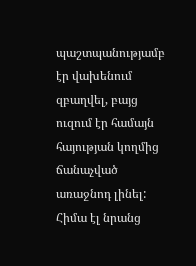պաշտպանությամբ էր վախենում զբաղվել, բայց ուզում էր համայն հայության կողմից ճանաչված առաջնոդ լինել:
Հիմա էլ նրանց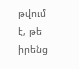թվում է, թե իրենց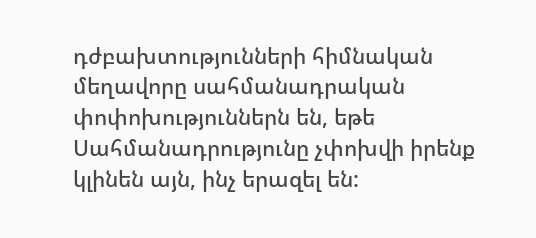դժբախտությունների հիմնական մեղավորը սահմանադրական փոփոխություններն են, եթե Սահմանադրությունը չփոխվի իրենք կլինեն այն, ինչ երազել են: